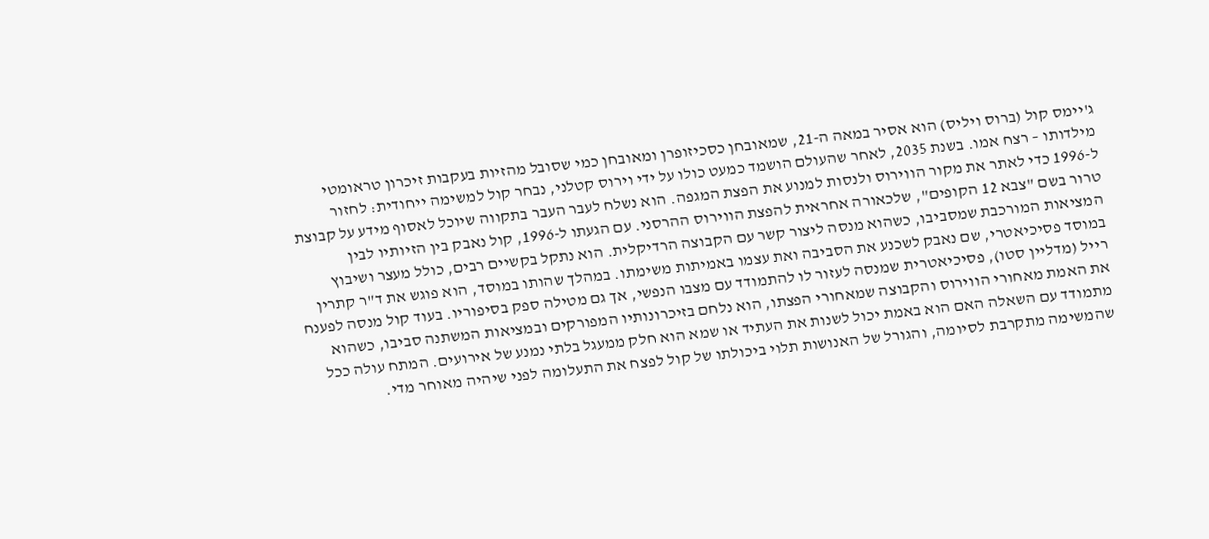ג'יימס קול (ברוס ויליס) הוא אסיר במאה ה-21, שמאובחן כסכיזופרן ומאובחן כמי שסובל מהזיות בעקבות זיכרון טראומטי מילדותו – רצח אמו. בשנת 2035, לאחר שהעולם הושמד כמעט כולו על ידי וירוס קטלני, נבחר קול למשימה ייחודית: לחזור ל-1996 כדי לאתר את מקור הווירוס ולנסות למנוע את הפצת המגפה. הוא נשלח לעבר העבר בתקווה שיוכל לאסוף מידע על קבוצת טרור בשם "צבא 12 הקופים", שלכאורה אחראית להפצת הווירוס ההרסני. עם הגעתו ל-1996, קול נאבק בין הזיותיו לבין המציאות המורכבת שמסביבו, כשהוא מנסה ליצור קשר עם הקבוצה הרדיקלית. הוא נתקל בקשיים רבים, כולל מעצר ושיבוץ במוסד פסיכיאטרי, שם נאבק לשכנע את הסביבה ואת עצמו באמיתות משימתו. במהלך שהותו במוסד, הוא פוגש את ד"ר קתרין רייל (מדליין סטו), פסיכיאטרית שמנסה לעזור לו להתמודד עם מצבו הנפשי, אך גם מטילה ספק בסיפוריו. בעוד קול מנסה לפענח את האמת מאחורי הווירוס והקבוצה שמאחורי הפצתו, הוא נלחם בזיכרונותיו המפורקים ובמציאות המשתנה סביבו, כשהוא מתמודד עם השאלה האם הוא באמת יכול לשנות את העתיד או שמא הוא חלק ממעגל בלתי נמנע של אירועים. המתח עולה ככל שהמשימה מתקרבת לסיומה, והגורל של האנושות תלוי ביכולתו של קול לפצח את התעלומה לפני שיהיה מאוחר מדי.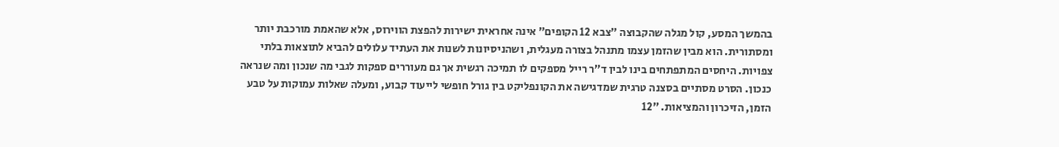בהמשך המסע, קול מגלה שהקבוצה "צבא 12 הקופים" אינה אחראית ישירות להפצת הווירוס, אלא שהאמת מורכבת יותר ומסתורית. הוא מבין שהזמן עצמו מתנהל בצורה מעגלית, ושהניסיונות לשנות את העתיד עלולים להביא לתוצאות בלתי צפויות. היחסים המתפתחים בינו לבין ד"ר רייל מספקים לו תמיכה רגשית אך גם מעוררים ספקות לגבי מה שנכון ומה שנראה כנכון. הסרט מסתיים בסצנה טרגית שמדגישה את הקונפליקט בין גורל חופשי לייעוד קבוע, ומעלה שאלות עמוקות על טבע הזמן, הזיכרון והמציאות. "12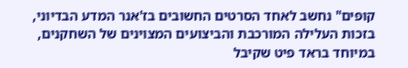קופים" נחשב לאחד הסרטים החשובים בז'אנר המדע הבדיוני, בזכות העלילה המורכבת והביצועים המצוינים של השחקנים, במיוחד בראד פיט שקיבל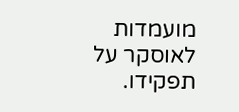מועמדות לאוסקר על תפקידו.